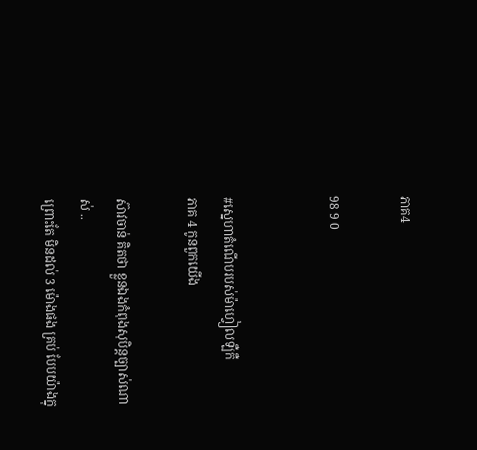ភាគ4

98 9 0


#ស្នេហាតំណើបរបស់ម៉ាហ្វៀលឡឺកឺ
ភាគ 4 កូនពួកយើង

ស៊ាវចាន់ គិតថា ខ្លួនឯងកំពុងសុបិន្តច្បាស់ណាស់ ..
ព្រោះតែ មិនដល់ 3 ម៉ោងផង គ្រប់ បែបយ៉ាងក្នុ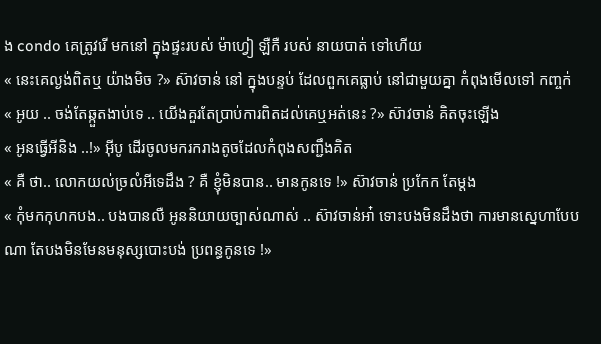ង condo គេត្រូវរើ មកនៅ ក្នុងផ្ទះរបស់ ម៉ាហ្វៀ ឡឺកឺ របស់ នាយបាត់ ទៅហើយ
« នេះគេល្ងង់ពិតឬ យ៉ាងមិច ?» ស៊ាវចាន់ នៅ ក្នុងបន្ទប់ ដែលពួកគេធ្លាប់ នៅជាមួយគ្នា កំពុងមើលទៅ កញ្ចក់
« អូយ .. ចង់តែឆ្កួតងាប់ទេ .. យើងគួរតែប្រាប់ការពិតដល់គេឬអត់នេះ ?» ស៊ាវចាន់ គិតចុះឡើង
« អូនធ្វើអីនិង ..!» អុីបូ ដើរចូលមករករាងតូចដែលកំពុងសញ្ជឹងគិត
« គឺ ថា.. លោកយល់ច្រលំអីទេដឹង ? គឺ ខ្ញុំមិនបាន.. មានកូនទេ !» ស៊ាវចាន់ ប្រកែក តែម្តង
« កុំមកកុហកបង.. បងបានលឺ អូននិយាយច្បាស់ណាស់ .. ស៊ាវចាន់អា៎ ទោះបងមិនដឹងថា ការមានស្នេហាបែបណា តែបងមិនមែនមនុស្សបោះបង់ ប្រពន្ធកូនទេ !»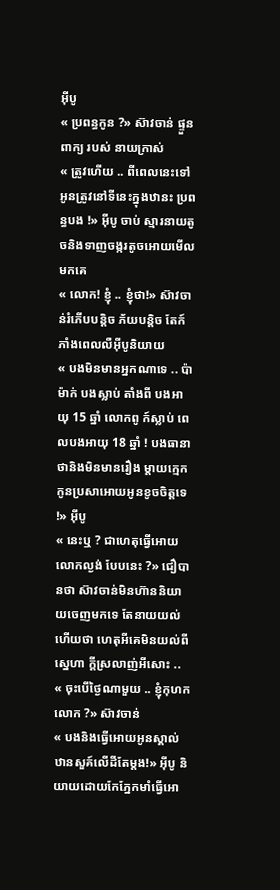អុីបូ
« ប្រពន្ធកូន ?» ស៊ាវចាន់ ផ្ទួនពាក្យ របស់ នាយក្រាស់
« ត្រូវហើយ .. ពីពេលនេះទៅអូនត្រូវនៅទីនេះក្នុងឋានះ ប្រពន្ធបង !» អុីបូ ចាប់ ស្មារនាយតូចនិងទាញចង្ករតូចអោយមើលមកគេ
« លោក! ខ្ញុំ .. ខ្ញុំថា!» ស៊ាវចាន់រំភើបបន្តិច ភ័យបន្តិច តែក៍ភាំងពេលលឺអុីបូនិយាយ
« បងមិនមានអ្នកណាទេ .. ប៉ាម៉ាក់ បងស្លាប់ តាំងពី បងអាយុ 15 ឆ្នាំ លោកពូ ក៍ស្លាប់ ពេលបងអាយុ 18 ឆ្នាំ ! បងធានាថានិងមិនមានរឿង ម្តាយក្មេកកូនប្រសាអោយអូនខូចចិត្តទេ !» អុីបូ
« នេះឬ ? ជាហេតុធ្វើអោយលោកល្ងង់ បែបនេះ ?» ជឿបានថា ស៊ាវចាន់មិនហ៊ាននិយាយចេញមកទេ តែនាយយល់ហើយថា ហេតុអីគេមិនយល់ពីស្នេហា ក្តីស្រលាញ់អីសោះ ..
« ចុះបើថ្ងៃណាមួយ .. ខ្ញុំកុហកលោក ?» ស៊ាវចាន់
« បងនិងធ្វើអោយអូនស្គាល់ឋានសួគ៍លើដីតែម្តង!» អុីបូ និយាយដោយកែភ្នែកមាំធ្វើអោ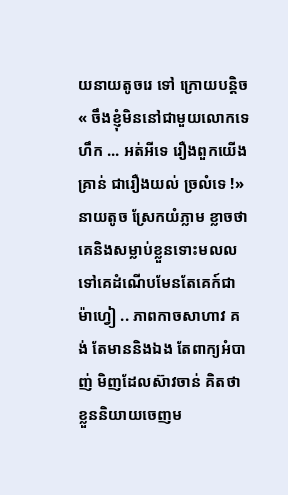យនាយតូចរេ ទៅ ក្រោយបន្តិច
« ចឹងខ្ញុំមិននៅជាមួយលោកទេ ហឹក ... អត់អីទេ រឿងពួកយើងគ្រាន់ ជារឿងយល់ ច្រលំទេ !» នាយតូច ស្រែកយំភ្លាម ខ្លាចថាគេនិងសម្លាប់ខ្លួនទោះមលលទៅគេដំណើបមែនតែគេក៍ជាម៉ាហ្វៀ .. ភាពកាចសាហាវ គង់ តែមាននិងឯង តែពាក្យអំបាញ់ មិញដែលស៊ាវចាន់ គិតថាខ្លួននិយាយចេញម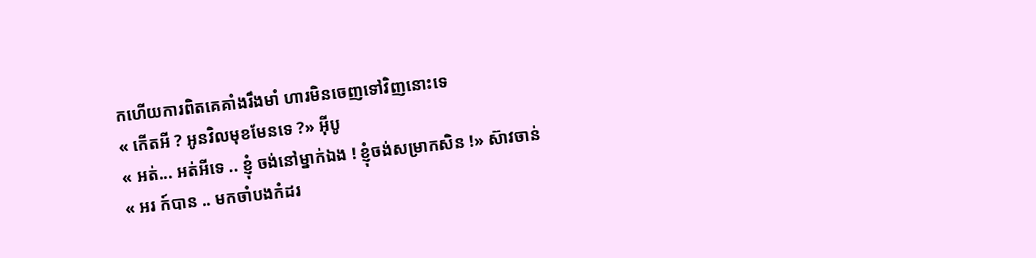កហើយការពិតគេគាំងរឹងមាំ ហារមិនចេញទៅវិញនោះទេ
« កើតអី ? អូនវិលមុខមែនទេ ?» អុីបូ
« អត់... អត់អីទេ .. ខ្ញុំ ចង់នៅម្នាក់ឯង ! ខ្ញុំចង់សម្រាកសិន !» ស៊ាវចាន់
« អរ ក៍បាន .. មកចាំបងកំដរ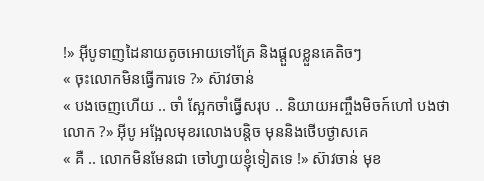!» អុីបូទាញដៃនាយតូចអោយទៅគ្រែ និងផ្តួលខ្លួនគេតិចៗ
« ចុះលោកមិនធ្វើការទេ ?» ស៊ាវចាន់
« បងចេញហើយ .. ចាំ ស្អែកចាំធ្វើសរុប .. និយាយអញ្ចឹងមិចក៍ហៅ បងថា លោក ?» អុីបូ អង្អែលមុខរលោងបន្តិច មុននិងថើបថ្ងាសគេ
« គឺ .. លោកមិនមែនជា ចៅហ្វាយខ្ញុំទៀតទេ !» ស៊ាវចាន់ មុខ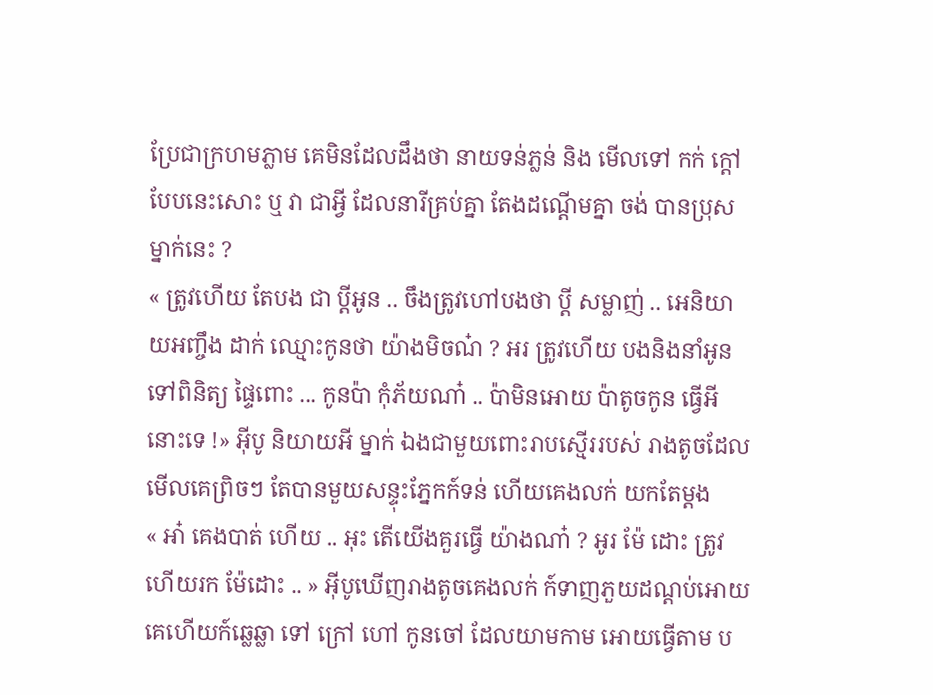ប្រែជាក្រហមភ្លាម គេមិនដែលដឹងថា នាយទន់ភ្លន់ និង មើលទៅ កក់ ក្តៅបែបនេះសោះ ឬ វា ជាអ្វី ដែលនារីគ្រប់គ្នា តែងដណ្តើមគ្នា ចង់ បានប្រុសម្នាក់នេះ ?
« ត្រូវហើយ តែបង ជា ប្តីអូន .. ចឹងត្រូវហៅបងថា ប្តី សម្លាញ់ .. អេនិយាយអញ្ចឹង ដាក់ ឈ្មោះកូនថា យ៉ាងមិចណ៎ ? អរ ត្រូវហើយ បងនិងនាំអូនទៅពិនិត្យ ផ្ទៃពោះ ... កូនប៉ា កុំភ័យណា៎ .. ប៉ាមិនអោយ ប៉ាតូចកូន ធ្វើអីនោះទេ !» អុីបូ និយាយអី ម្នាក់ ឯងជាមួយពោះរាបស្មើររបស់ រាងតូចដែលមើលគេព្រិចៗ តែបានមួយសន្ទុះភ្នែកក៍ទន់ ហើយគេងលក់ យកតែម្តង
« អា៎ គេងបាត់ ហើយ .. អុះ តើយើងគួរធ្វើ យ៉ាងណា៎ ? អូរ ម៉ែ ដោះ ត្រូវហើយរក ម៉ែដោះ .. » អុីបូឃើញរាងតូចគេងលក់ ក៍ទាញភួយដណ្តប់អោយគេហើយក៍ឆ្លេឆ្លា ទៅ ក្រៅ ហៅ កូនចៅ ដែលយាមកាម អោយធ្វើតាម ប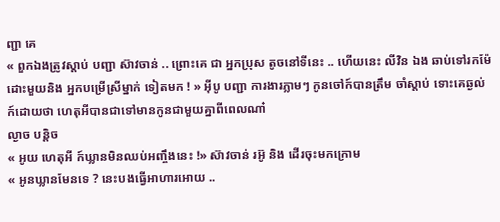ញ្ជា គេ
« ពួកឯងត្រូវស្តាប់ បញ្ជា ស៊ាវចាន់ .. ព្រោះគេ ជា អ្នកប្រុស តូចនៅទីនេះ .. ហើយនេះ លីវិន ឯង ឆាប់ទៅរកម៉ែដោះមួយនិង អ្នកបម្រើស្រីម្នាក់ ទៀតមក ! » អុីបូ បញ្ជា ការងារភ្លាមៗ កូនចៅក៍បានត្រឹម ចាំស្តាប់ ទោះគេឆ្ងល់ ក៍ដោយថា ហេតុអីបានជាទៅមានកូនជាមួយគ្នាពីពេលណា៎
ល្ងាច បន្តិច
« អូយ ហេតុអី ក៍ឃ្លានមិនឈប់អញ្ចឹងនេះ !» ស៊ាវចាន់ រអ៊ូ និង ដើរចុះមកក្រោម
« អូនឃ្លានមែនទេ ? នេះបងធ្វើអាហារអោយ ..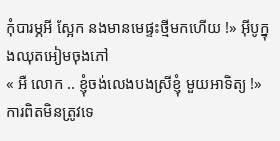កុំបារម្ភអី ស្អែក នងមានមេផ្ទះថ្មីមកហើយ !» អុីបូក្នុងឈុតអៀមចុងភៅ
« អឺ លោក .. ខ្ញុំចង់លេងបងស្រីខ្ញុំ មួយអាទិត្យ !» ការពិតមិនត្រូវទេ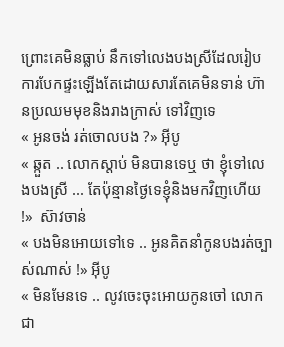ព្រោះគេមិនធ្លាប់ នឹកទៅលេងបងស្រីដែលរៀបការបែកផ្ទះឡើងតែដោយសារតែគេមិនទាន់ ហ៊ានប្រឈមមុខនិងរាងក្រាស់ ទៅវិញទេ
« អូនចង់ រត់ចោលបង ?» អុីបូ
« ឆ្កួត .. លោកស្តាប់ មិនបានទេឬ ថា ខ្ញុំទៅលេងបងស្រី ... តែប៉ុន្មានថ្ងៃទេខ្ញុំនិងមកវិញហើយ !»  ស៊ាវចាន់
« បងមិនអោយទៅទេ .. អូនគិតនាំកូនបងរត់ច្បាស់ណាស់ !» អុីបូ
« មិនមែនទេ .. លូវចេះចុះអោយកូនចៅ លោកជា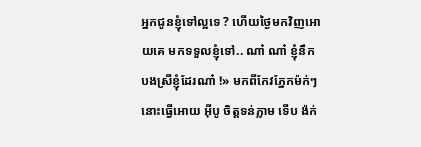អ្នកជូនខ្ញុំទៅល្អទេ ? ហើយថ្ងៃមកវិញអោយគេ មកទទួលខ្ញុំទៅ.. ណា៎ ណា៎ ខ្ញុំនឹកបងស្រីខ្ញុំដែរណា៎ !» មកពីកែវភ្នែកម៉ក់ៗ នោះធ្វើអោយ អុីបូ ចិត្តទន់ភ្លាម ទើប ង៉ក់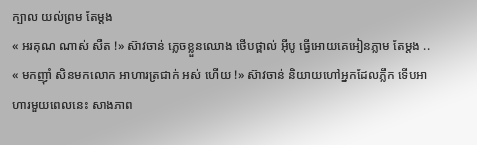ក្បាល យល់ព្រម តែម្តង
« អរគុណ ណាស់ សឺត !» ស៊ាវចាន់ ភ្លេចខ្លួនឈោង ថើបថ្ពាល់ អុីបូ ធ្វើអោយគេអៀនភ្លាម តែម្តង ..
« មកញុាំ សិនមកលោក អាហារត្រជាក់ អស់ ហើយ !» ស៊ាវចាន់ និយាយហៅអ្នកដែលភ្លឹក ទើបអាហារមួយពេលនេះ សាងភាព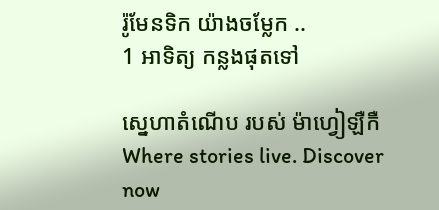រ៉ូមែនទិក យ៉ាងចម្លែក ..
1 អាទិត្យ កន្លងផុតទៅ

ស្នេហាតំណើប របស់ ម៉ាហ្វៀឡឺកឺ Where stories live. Discover now